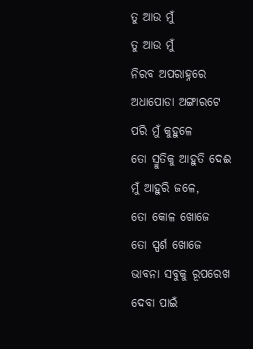ତୁ ଆଉ ମୁଁ
ତୁ ଆଉ ମୁଁ
ନିରବ ଅପରାହ୍ନରେ
ଅଧାପୋଡା ଅଙ୍ଗାରଟେ ପରି ମୁଁ କୁହୁଳେ
ତୋ ସ୍ମୁତିକୁ ଆହୁତି ଦେଈ
ମୁଁ ଆହୁରି ଜଳେ,
ତୋ କୋଳ ଖୋଜେ
ତୋ ସ୍ପର୍ଶ ଖୋଜେ
ଭାବନା ସବୁକୁ ରୂପରେଖ ଦେବା ପାଇଁ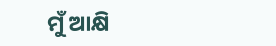ମୁଁ ଆକ୍ଷି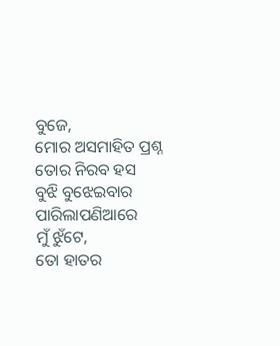ବୁଜେ,
ମୋର ଅସମାହିତ ପ୍ରଶ୍ନ
ତୋର ନିରବ ହସ
ବୁଝି ବୁଝେଇବାର ପାରିଲାପଣିଆରେ
ମୁଁ ଝୁଁଟେ,
ତୋ ହାତର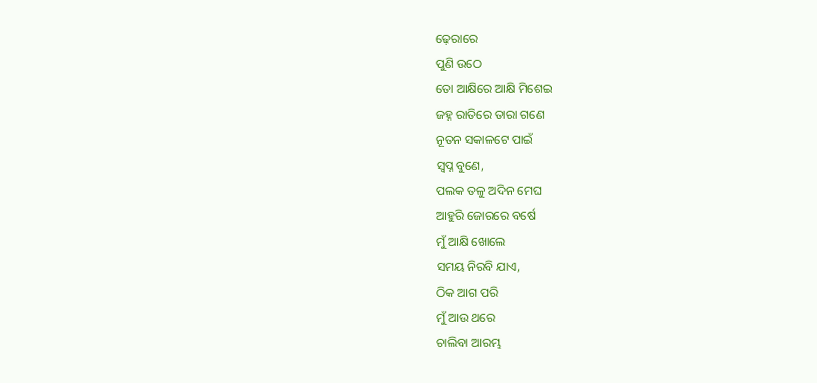ଢ଼େରାରେ
ପୁଣି ଉଠେ
ତୋ ଆକ୍ଷିରେ ଆକ୍ଷି ମିଶେଇ
ଜହ୍ନ ରାତିରେ ତାରା ଗଣେ
ନୂତନ ସକାଳଟେ ପାଇଁ
ସ୍ବପ୍ନ ବୁଣେ,
ପଲକ ତଳୁ ଅଦିନ ମେଘ
ଆହୁରି ଜୋରରେ ବର୍ଷେ
ମୁଁ ଆକ୍ଷି ଖୋଲେ
ସମୟ ନିରବି ଯାଏ,
ଠିକ ଆଗ ପରି
ମୁଁ ଆଉ ଥରେ
ଚାଲିବା ଆରମ୍ଭ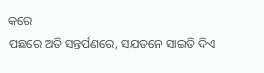କରେ
ପଛରେ ଅତି ସନ୍ତର୍ପଣରେ, ସଯତନେ ସାଇତି ଦିଏ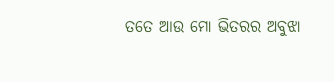ତତେ ଆଉ ମୋ ଭିତରର ଅବୁଝା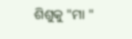ଶିଶୁକୁ "ମା "